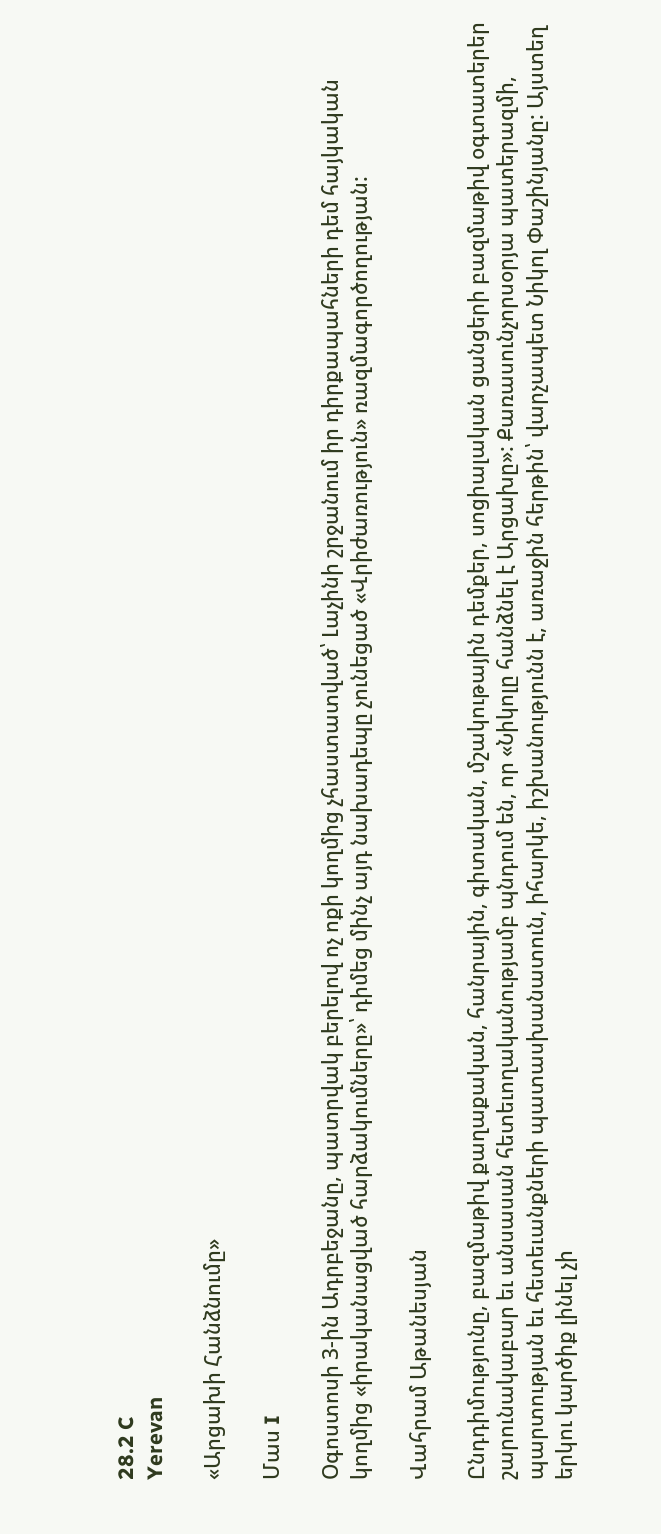28.2 C
Yerevan

«Արցախի Հանձնումը»

Մաս I

Օգոստոսի 3‑ին Ադրբեջանը, պատրվակ բերելով ոչ ոքի կողմից չհաստատված՝ Լաչինի շրջանում իր դիրքապահների դեմ հայկական կողմից «իրականացված հարձակումները»՝ դիմեց մինչ այդ նախադեպը չունեցած «Վրիժառություն» ռազմագործողության:

Վահրամ Աթանեսյան

Ընդդիմությունը, բազմաթիվ քաղաքական, հանրային, գիտական, մշակութային դեմքեր, սոցիալական ցանցերի բազմաթիվ օգտատերեր շարունակաբար եւ անսասան հետեւողականությամբ պնդում են, որ «Նիկոլը հանձնել է Արցախը»: Քառասունչորսօրյա պատերազմի, պարտության եւ հետեւանքների պատասխանատուն, իհարկե, իշխանությունն է, առաջին հերթին՝ վարչապետ Նիկոլ Փաշինյանը: Այստեղ երկու կարծիք լինել չի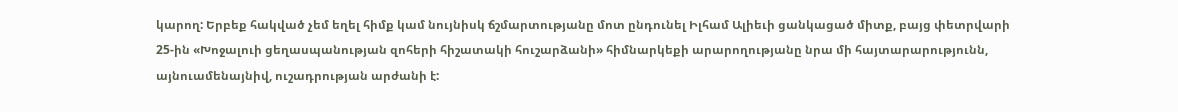կարող: Երբեք հակված չեմ եղել հիմք կամ նույնիսկ ճշմարտությանը մոտ ընդունել Իլհամ Ալիեւի ցանկացած միտք, բայց փետրվարի 25-ին «Խոջալուի ցեղասպանության զոհերի հիշատակի հուշարձանի» հիմնարկեքի արարողությանը նրա մի հայտարարությունն, այնուամենայնիվ, ուշադրության արժանի է: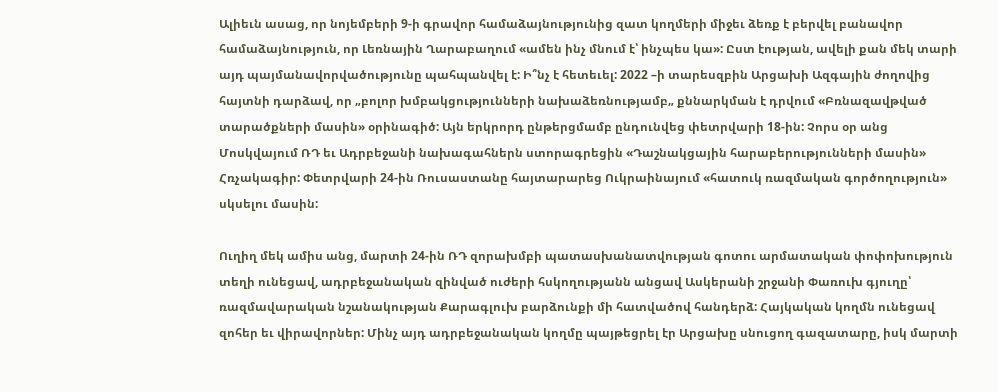Ալիեւն ասաց, որ նոյեմբերի 9‑ի գրավոր համաձայնությունից զատ կողմերի միջեւ ձեռք է բերվել բանավոր համաձայնություն, որ Լեռնային Ղարաբաղում «ամեն ինչ մնում է՝ ինչպես կա»: Ըստ էության, ավելի քան մեկ տարի այդ պայմանավորվածությունը պահպանվել է: Ի՞նչ է հետեւել: 2022 –ի տարեսզբին Արցախի Ազգային ժողովից հայտնի դարձավ, որ „բոլոր խմբակցությունների նախաձեռնությամբ„ քննարկման է դրվում «Բռնազավթված տարածքների մասին» օրինագիծ: Այն երկրորդ ընթերցմամբ ընդունվեց փետրվարի 18-ին: Չորս օր անց Մոսկվայում ՌԴ եւ Ադրբեջանի նախագահներն ստորագրեցին «Դաշնակցային հարաբերությունների մասին» Հռչակագիր: Փետրվարի 24-ին Ռուսաստանը հայտարարեց Ուկրաինայում «հատուկ ռազմական գործողություն» սկսելու մասին:

Ուղիղ մեկ ամիս անց, մարտի 24-ին ՌԴ զորախմբի պատասխանատվության գոտու արմատական փոփոխություն տեղի ունեցավ, ադրբեջանական զինված ուժերի հսկողությանն անցավ Ասկերանի շրջանի Փառուխ գյուղը՝ ռազմավարական նշանակության Քարագլուխ բարձունքի մի հատվածով հանդերձ: Հայկական կողմն ունեցավ զոհեր եւ վիրավորներ: Մինչ այդ ադրբեջանական կողմը պայթեցրել էր Արցախը սնուցող գազատարը, իսկ մարտի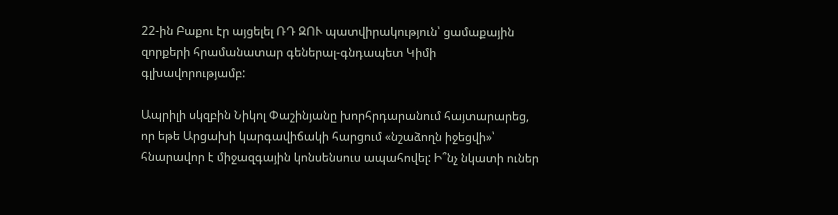22-ին Բաքու էր այցելել ՌԴ ԶՈՒ պատվիրակություն՝ ցամաքային զորքերի հրամանատար գեներալ-գնդապետ Կիմի գլխավորությամբ:

Ապրիլի սկզբին Նիկոլ Փաշինյանը խորհրդարանում հայտարարեց, որ եթե Արցախի կարգավիճակի հարցում «նշաձողն իջեցվի»՝ հնարավոր է միջազգային կոնսենսուս ապահովել: Ի՞նչ նկատի ուներ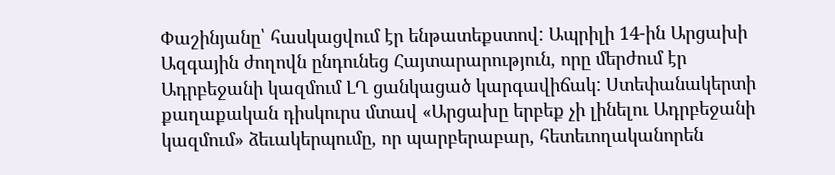Փաշինյանը՝ հասկացվում էր ենթատեքստով: Ապրիլի 14-ին Արցախի Ազգային ժողովն ընդունեց Հայտարարություն, որը մերժում էր Ադրբեջանի կազմում ԼՂ ցանկացած կարգավիճակ: Ստեփանակերտի քաղաքական դիսկուրս մտավ «Արցախը երբեք չի լինելու Ադրբեջանի կազմում» ձեւակերպումը, որ պարբերաբար, հետեւողականորեն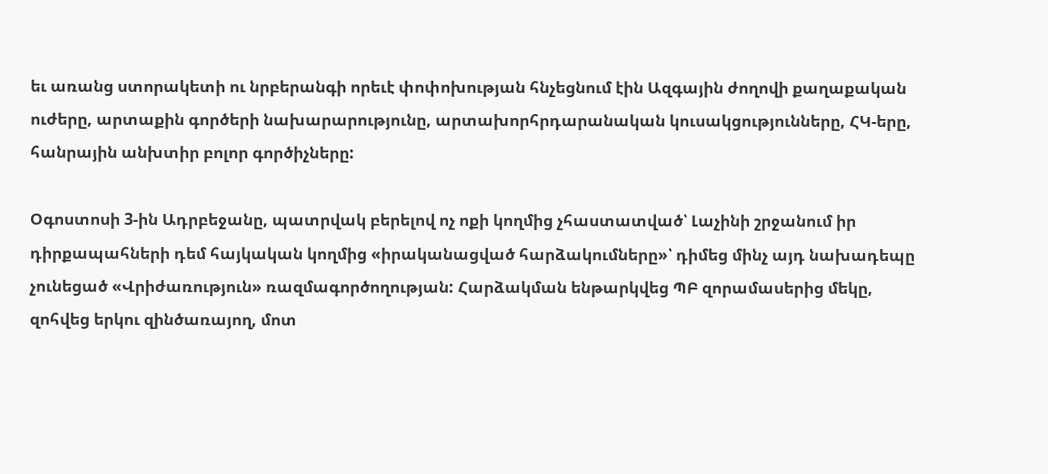եւ առանց ստորակետի ու նրբերանգի որեւէ փոփոխության հնչեցնում էին Ազգային ժողովի քաղաքական ուժերը, արտաքին գործերի նախարարությունը, արտախորհրդարանական կուսակցությունները, ՀԿ-երը, հանրային անխտիր բոլոր գործիչները:

Օգոստոսի 3‑ին Ադրբեջանը, պատրվակ բերելով ոչ ոքի կողմից չհաստատված՝ Լաչինի շրջանում իր դիրքապահների դեմ հայկական կողմից «իրականացված հարձակումները»՝ դիմեց մինչ այդ նախադեպը չունեցած «Վրիժառություն» ռազմագործողության: Հարձակման ենթարկվեց ՊԲ զորամասերից մեկը, զոհվեց երկու զինծառայող, մոտ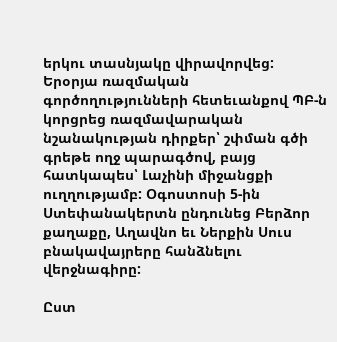երկու տասնյակը վիրավորվեց: Երօրյա ռազմական գործողությունների հետեւանքով ՊԲ‑ն կորցրեց ռազմավարական նշանակության դիրքեր՝ շփման գծի գրեթե ողջ պարագծով, բայց հատկապես՝ Լաչինի միջանցքի ուղղությամբ: Օգոստոսի 5‑ին Ստեփանակերտն ընդունեց Բերձոր քաղաքը, Աղավնո եւ Ներքին Սուս բնակավայրերը հանձնելու վերջնագիրը:

Ըստ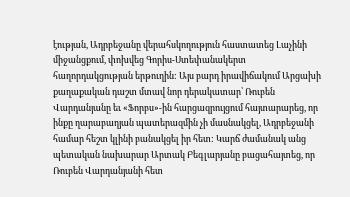էության, Ադրբեջանը վերահսկողություն հաստատեց Լաչինի միջանցքում, փոխվեց Գորիս-Ստեփանակերտ հաղորդակցության երթուղին: Այս բարդ իրավիճակում Արցախի քաղաքական դաշտ մտավ նոր դերակատար՝ Ռուբեն Վարդանյանը եւ «Ֆորբս»-ին հարցազրույցում հայտարարեց, որ ինքը ղարաբաղյան պատերազմին չի մասնակցել, Ադրբեջանի համար հեշտ կլինի բանակցել իր հետ: Կարճ ժամանակ անց պետական նախարար Արտակ Բեգլարյանը բացահայտեց, որ Ռուբեն Վարդանյանի հետ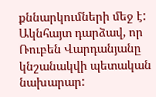քննարկումների մեջ է: Ակնհայտ դարձավ, որ Ռուբեն Վարդանյանը կնշանակվի պետական նախարար: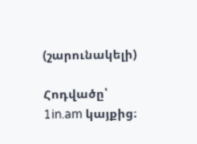(շարունակելի)

Հոդվածը՝ 1in.am կայքից։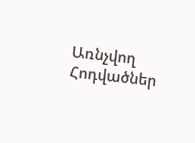Առնչվող Հոդվածներ